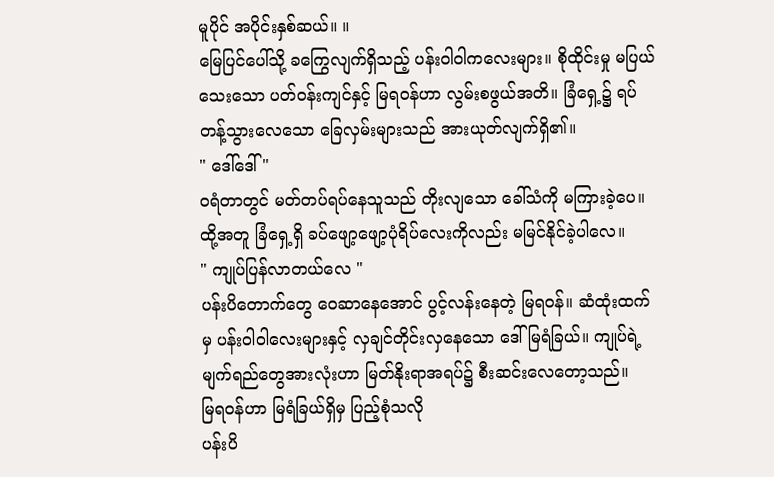မူပိုင် အပိုင်းနှစ်ဆယ်။ ။
မြေပြင်ပေါ်သို့ ခကြွေလျက်ရှိသည့် ပန်းဝါဝါကလေးများ။ စိုထိုင်းမှု မပြယ်သေးသော ပတ်ဝန်းကျင်နှင့် မြရဝန်ဟာ လွမ်းစဖွယ်အတိ။ ခြံရှေ့၌ ရပ်တန့်သွားလေသော ခြေလှမ်းများသည် အားယုတ်လျက်ရှိ၏။
" ဒေါ်ဒေါ် "
ဝရံတာတွင် မတ်တပ်ရပ်နေသူသည် တိုးလျသော ခေါ်သံကို မကြားခဲ့ပေ။ ထို့အတူ ခြံရှေ့ရှိ ခပ်ဖျော့ဖျော့ပုံရိပ်လေးကိုလည်း မမြင်နိုင်ခဲ့ပါလေ။
" ကျုပ်ပြန်လာတယ်လေ "
ပန်းပိတောက်တွေ ဝေဆာနေအောင် ပွင့်လန်းနေတဲ့ မြရဝန်။ ဆံထုံးထက်မှ ပန်းဝါဝါလေးများနှင့် လှချင်တိုင်းလှနေသော ဒေါ်မြရံခြယ်။ ကျုပ်ရဲ့ မျက်ရည်တွေအားလုံးဟာ မြတ်နိုးရာအရပ်၌ စီးဆင်းလေတော့သည်။
မြရဝန်ဟာ မြရံခြယ်ရှိမှ ပြည့်စုံသလို
ပန်းပိ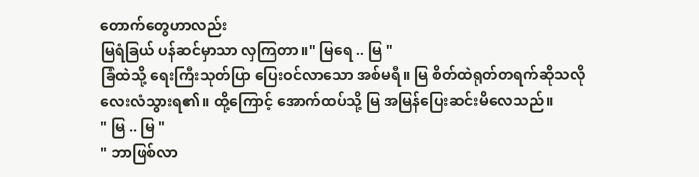တောက်တွေဟာလည်း
မြရံခြယ် ပန်ဆင်မှာသာ လှကြတာ။" မြရေ .. မြ "
ခြံထဲသို့ ရေးကြီးသုတ်ပြာ ပြေးဝင်လာသော အစ်မရီ။ မြ စိတ်ထဲရုတ်တရက်ဆိုသလို လေးလံသွားရ၏။ ထို့ကြောင့် အောက်ထပ်သို့ မြ အမြန်ပြေးဆင်းမိလေသည်။
" မြ .. မြ "
" ဘာဖြစ်လာ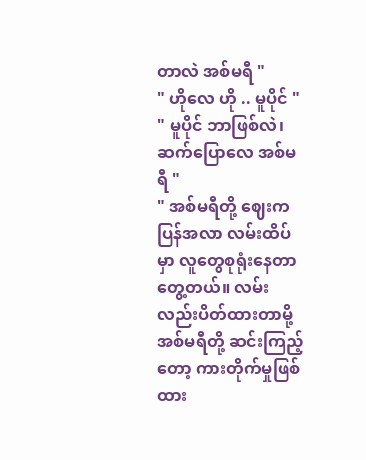တာလဲ အစ်မရီ "
" ဟိုလေ ဟို .. မူပိုင် "
" မူပိုင် ဘာဖြစ်လဲ၊ ဆက်ပြောလေ အစ်မရီ "
" အစ်မရီတို့ ဈေးကပြန်အလာ လမ်းထိပ်မှာ လူတွေစုရုံးနေတာ တွေ့တယ်။ လမ်းလည်းပိတ်ထားတာမို့ အစ်မရီတို့ ဆင်းကြည့်တော့ ကားတိုက်မှုဖြစ်ထား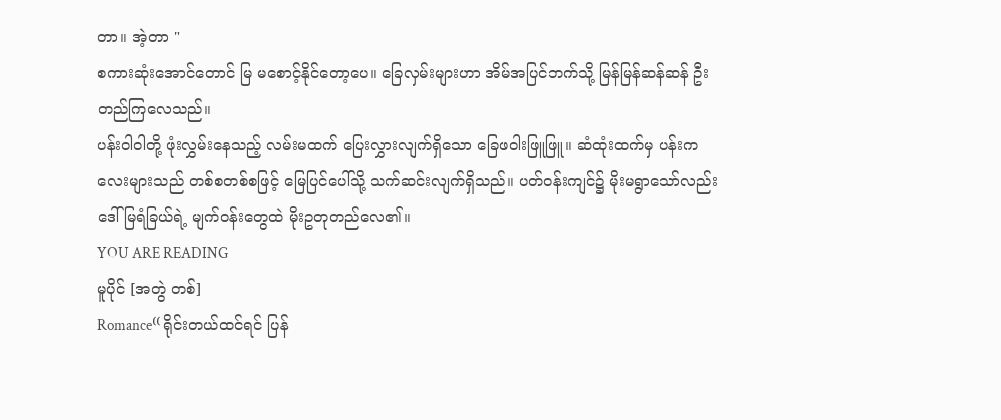တာ။ အဲ့တာ "
စကားဆုံးအောင်တောင် မြ မစောင့်နိုင်တော့ပေ။ ခြေလှမ်းများဟာ အိမ်အပြင်ဘက်သို့ မြန်မြန်ဆန်ဆန် ဦးတည်ကြလေသည်။
ပန်းဝါဝါတို့ ဖုံးလွှမ်းနေသည့် လမ်းမထက် ပြေးလွှားလျက်ရှိသော ခြေဖဝါးဖြူဖြူ။ ဆံထုံးထက်မှ ပန်းကလေးများသည် တစ်စတစ်စဖြင့် မြေပြင်ပေါ်သို့ သက်ဆင်းလျက်ရှိသည်။ ပတ်ဝန်းကျင်၌ မိုးမရွာသော်လည်း ဒေါ်မြရံခြယ်ရဲ့ မျက်ဝန်းတွေထဲ မိုးဥတုတည်လေ၏။
YOU ARE READING
မူပိုင် [အတွဲ တစ်]
Romance⁽⁽ ရိုင်းတယ်ထင်ရင် ပြန်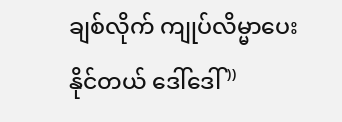ချစ်လိုက် ကျုပ်လိမ္မာပေးနိုင်တယ် ဒေါ်ဒေါ် ⁾⁾